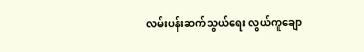လမ်းပန်းဆက်သွယ်ရေး လွယ်ကူချော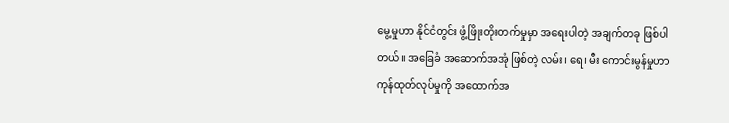မွေ့မှုဟာ နိုင်ငံတွင်း ဖွံ့ဖြိုးတိုးတက်မှုမှာ အရေးပါတဲ့ အချက်တခု ဖြစ်ပါတယ်။ အခြေခံ အဆောက်အအုံ ဖြစ်တဲ့ လမ်း၊ ရေ၊ မီး ကောင်းမွန်မှုဟာ ကုန်ထုတ်လုပ်မှုကို အထောက်အ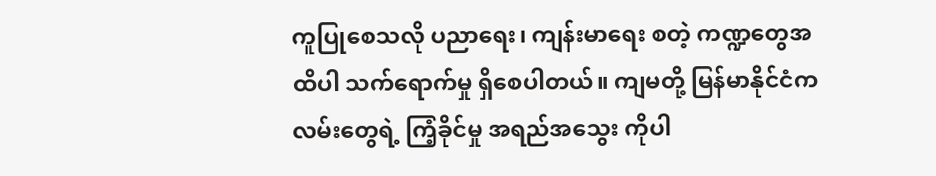ကူပြုစေသလို ပညာရေး၊ ကျန်းမာရေး စတဲ့ ကဏ္ဍတွေအထိပါ သက်ရောက်မှု ရှိစေပါတယ်။ ကျမတို့ မြန်မာနိုင်ငံက လမ်းတွေရဲ့ ကြံ့ခိုင်မှု အရည်အသွေး ကိုပါ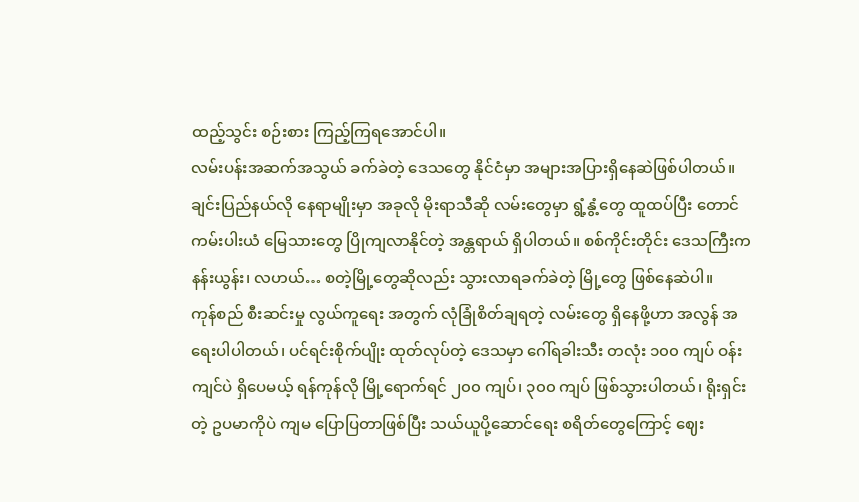ထည့်သွင်း စဉ်းစား ကြည့်ကြရအောင်ပါ။
လမ်းပန်းအဆက်အသွယ် ခက်ခဲတဲ့ ဒေသတွေ နိုင်ငံမှာ အများအပြားရှိနေဆဲဖြစ်ပါတယ်။ ချင်းပြည်နယ်လို နေရာမျိုးမှာ အခုလို မိုးရာသီဆို လမ်းတွေမှာ ရွံ့နွံ့တွေ ထူထပ်ပြီး တောင်ကမ်းပါးယံ မြေသားတွေ ပြိုကျလာနိုင်တဲ့ အန္တရာယ် ရှိပါတယ်။ စစ်ကိုင်းတိုင်း ဒေသကြီးက နန်းယွန်း၊ လဟယ်… စတဲ့မြို့တွေဆိုလည်း သွားလာရခက်ခဲတဲ့ မြို့တွေ ဖြစ်နေဆဲပါ။
ကုန်စည် စီးဆင်းမှု လွယ်ကူရေး အတွက် လုံခြုံစိတ်ချရတဲ့ လမ်းတွေ ရှိနေဖို့ဟာ အလွန် အရေးပါပါတယ်၊ ပင်ရင်းစိုက်ပျိုး ထုတ်လုပ်တဲ့ ဒေသမှာ ဂေါ်ရခါးသီး တလုံး ၁၀၀ ကျပ် ဝန်းကျင်ပဲ ရှိပေမယ့် ရန်ကုန်လို မြို့ရောက်ရင် ၂၀၀ ကျပ်၊ ၃၀၀ ကျပ် ဖြစ်သွားပါတယ်၊ ရိုးရှင်းတဲ့ ဥပမာကိုပဲ ကျမ ပြောပြတာဖြစ်ပြီး သယ်ယူပို့ဆောင်ရေး စရိတ်တွေကြောင့် ဈေး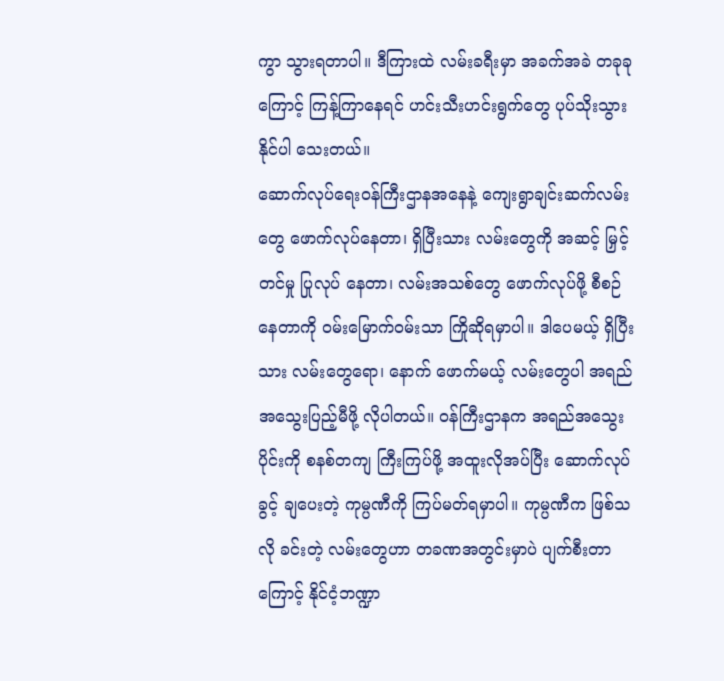ကွာ သွားရတာပါ။ ဒီကြားထဲ လမ်းခရီးမှာ အခက်အခဲ တခုခုကြောင့် ကြန့်ကြာနေရင် ဟင်းသီးဟင်းရွက်တွေ ပုပ်သိုးသွားနိုင်ပါ သေးတယ်။
ဆောက်လုပ်ရေးဝန်ကြီးဌာနအနေနဲ့ ကျေးရွာချင်းဆက်လမ်းတွေ ဖောက်လုပ်နေတာ၊ ရှိပြီးသား လမ်းတွေကို အဆင့် မြှင့်တင်မှု ပြုလုပ် နေတာ၊ လမ်းအသစ်တွေ ဖောက်လုပ်ဖို့ စီစဉ်နေတာကို ဝမ်းမြောက်ဝမ်းသာ ကြိုဆိုရမှာပါ။ ဒါပေမယ့် ရှိပြီးသား လမ်းတွေရော၊ နောက် ဖောက်မယ့် လမ်းတွေပါ အရည်အသွေးပြည့်မီဖို့ လိုပါတယ်။ ဝန်ကြီးဌာနက အရည်အသွေးပိုင်းကို စနစ်တကျ ကြီးကြပ်ဖို့ အထူးလိုအပ်ပြီး ဆောက်လုပ်ခွင့် ချပေးတဲ့ ကုမ္ပဏီကို ကြပ်မတ်ရမှာပါ။ ကုမ္ပဏီက ဖြစ်သလို ခင်းတဲ့ လမ်းတွေဟာ တခဏအတွင်းမှာပဲ ပျက်စီးတာ ကြောင့် နိုင်ငံ့ဘဏ္ဍာ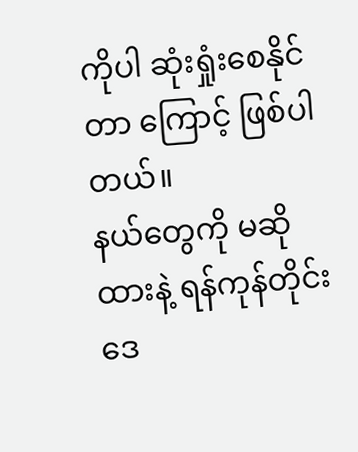ကိုပါ ဆုံးရှုံးစေနိုင်တာ ကြောင့် ဖြစ်ပါတယ်။
နယ်တွေကို မဆိုထားနဲ့ ရန်ကုန်တိုင်းဒေ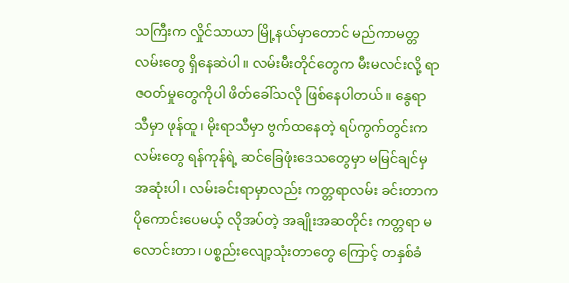သကြီးက လှိုင်သာယာ မြို့နယ်မှာတောင် မည်ကာမတ္တလမ်းတွေ ရှိနေဆဲပါ။ လမ်းမီးတိုင်တွေက မီးမလင်းလို့ ရာဇဝတ်မှုတွေကိုပါ ဖိတ်ခေါ်သလို ဖြစ်နေပါတယ်။ နွေရာသီမှာ ဖုန်ထူ၊ မိုးရာသီမှာ ဗွက်ထနေတဲ့ ရပ်ကွက်တွင်းက လမ်းတွေ ရန်ကုန်ရဲ့ ဆင်ခြေဖုံးဒေသတွေမှာ မမြင်ချင်မှ အဆုံးပါ၊ လမ်းခင်းရာမှာလည်း ကတ္တရာလမ်း ခင်းတာက ပိုကောင်းပေမယ့် လိုအပ်တဲ့ အချိုးအဆတိုင်း ကတ္တရာ မလောင်းတာ၊ ပစ္စည်းလျော့သုံးတာတွေ ကြောင့် တနှစ်ခံ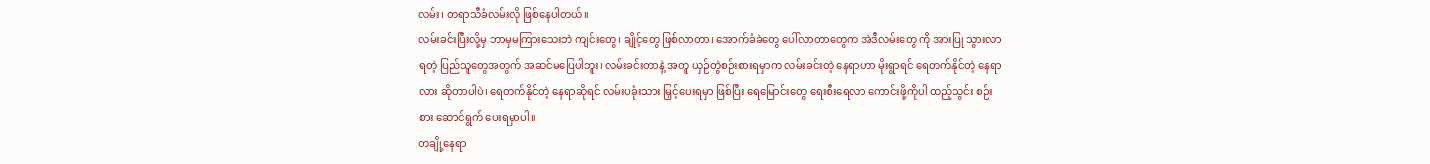လမ်း၊ တရာသီခံလမ်းလို ဖြစ်နေပါတယ်။
လမ်းခင်းပြီးလို့မှ ဘာမှမကြားသေးဘဲ ကျင်းတွေ၊ ချိုင့်တွေ ဖြစ်လာတာ၊ အောက်ခံခဲတွေ ပေါ်လာတာတွေက အဲဒီလမ်းတွေ ကို အားပြု သွားလာရတဲ့ ပြည်သူတွေအတွက် အဆင်မပြေပါဘူး၊ လမ်းခင်းတာနဲ့ အတူ ယှဉ်တွဲစဉ်းစားရမှာက လမ်းခင်းတဲ့ နေရာဟာ မိုးရွာရင် ရေတက်နိုင်တဲ့ နေရာလား ဆိုတာပါပဲ၊ ရေတက်နိုင်တဲ့ နေရာဆိုရင် လမ်းပခုံးသား မြှင့်ပေးရမှာ ဖြစ်ပြီး ရေမြောင်းတွေ ရေးစီးရေလာ ကောင်းဖို့ကိုပါ ထည့်သွင်း စဉ်းစား ဆောင်ရွက် ပေးရမှာပါ။
တချို့နေရာ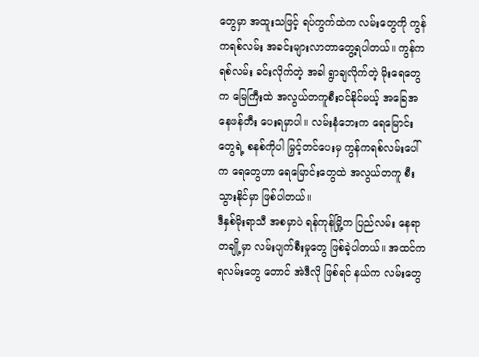တွေမှာ အထူးသဖြင့် ရပ်ကွက်ထဲက လမ်းတွေကို ကွန်ကရစ်လမ်း အခင်းများလာတာတွေ့ရပါတယ်။ ကွန်ကရစ်လမ်း ခင်းလိုက်တဲ့ အခါ ရွာချလိုက်တဲ့ မိုးရေတွေက မြေကြီးထဲ အလွယ်တကူစီးဝင်နိုင်မယ့် အခြေအနေဖန်တီး ပေးရမှာပါ။ လမ်းနံဘေးက ရေမြောင်းတွေရဲ့ စနစ်ကိုပါ မြှင့်တင်ပေးမှ ကွန်ကရစ်လမ်းပေါ်က ရေတွေဟာ ရေမြောင်းတွေထဲ အလွယ်တကူ စီးသွားနိုင်မှာ ဖြစ်ပါတယ်။
ဒီနှစ်မိုးရာသီ အစမှာပဲ ရန်ကုန်မြို့က ပြည်လမ်း နေရာတချို့မှာ လမ်းပျက်စီးမှုတွေ ဖြစ်ခဲ့ပါတယ်။ အထင်ကရလမ်းတွေ တောင် အဲဒီလို ဖြစ်ရင် နယ်က လမ်းတွေ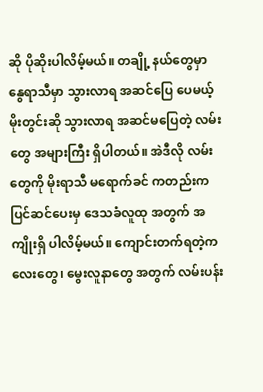ဆို ပိုဆိုးပါလိမ့်မယ်။ တချို့ နယ်တွေမှာ နွေရာသီမှာ သွားလာရ အဆင်ပြေ ပေမယ့် မိုးတွင်းဆို သွားလာရ အဆင်မပြေတဲ့ လမ်းတွေ အများကြီး ရှိပါတယ်။ အဲဒီလို လမ်းတွေကို မိုးရာသီ မရောက်ခင် ကတည်းက ပြင်ဆင်ပေးမှ ဒေသခံလူထု အတွက် အကျိုးရှိ ပါလိမ့်မယ်။ ကျောင်းတက်ရတဲ့ကလေးတွေ၊ မွေးလူနာတွေ အတွက် လမ်းပန်း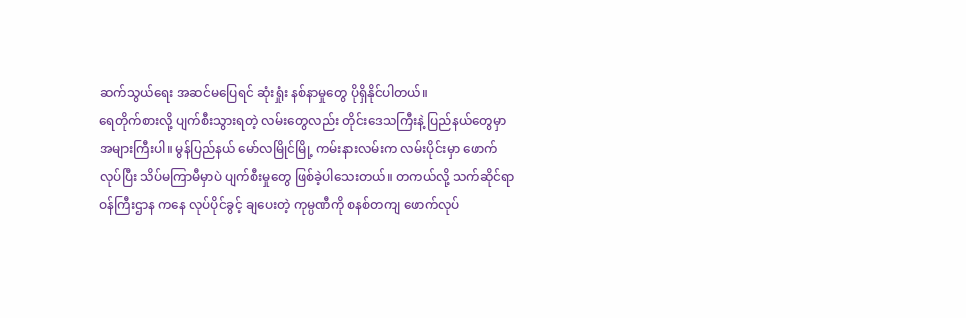ဆက်သွယ်ရေး အဆင်မပြေရင် ဆုံးရှုံး နစ်နာမှုတွေ ပိုရှိနိုင်ပါတယ်။
ရေတိုက်စားလို့ ပျက်စီးသွားရတဲ့ လမ်းတွေလည်း တိုင်းဒေသကြီးနဲ့ ပြည်နယ်တွေမှာ အများကြီးပါ။ မွန်ပြည်နယ် မော်လမြိုင်မြို့ ကမ်းနားလမ်းက လမ်းပိုင်းမှာ ဖောက်လုပ်ပြီး သိပ်မကြာမီမှာပဲ ပျက်စီးမှုတွေ ဖြစ်ခဲ့ပါသေးတယ်။ တကယ်လို့ သက်ဆိုင်ရာ ဝန်ကြီးဌာန ကနေ လုပ်ပိုင်ခွင့် ချပေးတဲ့ ကုမ္ပဏီကို စနစ်တကျ ဖောက်လုပ်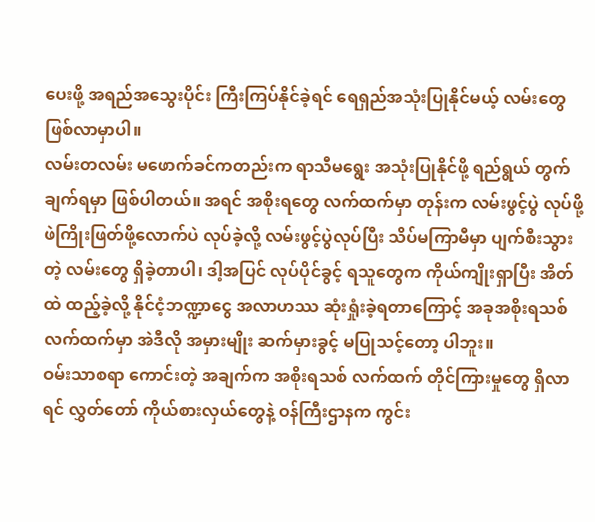ပေးဖို့ အရည်အသွေးပိုင်း ကြီးကြပ်နိုင်ခဲ့ရင် ရေရှည်အသုံးပြုနိုင်မယ့် လမ်းတွေ ဖြစ်လာမှာပါ။
လမ်းတလမ်း မဖောက်ခင်ကတည်းက ရာသီမရွေး အသုံးပြုနိုင်ဖို့ ရည်ရွယ် တွက်ချက်ရမှာ ဖြစ်ပါတယ်။ အရင် အစိုးရတွေ လက်ထက်မှာ တုန်းက လမ်းဖွင့်ပွဲ လုပ်ဖို့ ဖဲကြိုးဖြတ်ဖို့လောက်ပဲ လုပ်ခဲ့လို့ လမ်းဖွင့်ပွဲလုပ်ပြီး သိပ်မကြာမီမှာ ပျက်စီးသွားတဲ့ လမ်းတွေ ရှိခဲ့တာပါ၊ ဒါ့အပြင် လုပ်ပိုင်ခွင့် ရသူတွေက ကိုယ်ကျိုးရှာပြီး အိတ်ထဲ ထည့်ခဲ့လို့ နိုင်ငံ့ဘဏ္ဍာငွေ အလာဟဿ ဆုံးရှုံးခဲ့ရတာကြောင့် အခုအစိုးရသစ် လက်ထက်မှာ အဲဒီလို အမှားမျိုး ဆက်မှားခွင့် မပြုသင့်တော့ ပါဘူး။
ဝမ်းသာစရာ ကောင်းတဲ့ အချက်က အစိုးရသစ် လက်ထက် တိုင်ကြားမှုတွေ ရှိလာရင် လွှတ်တော် ကိုယ်စားလှယ်တွေနဲ့ ဝန်ကြီးဌာနက ကွင်း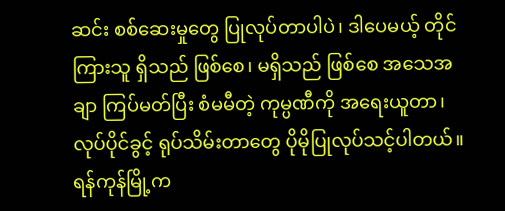ဆင်း စစ်ဆေးမှုတွေ ပြုလုပ်တာပါပဲ၊ ဒါပေမယ့် တိုင်ကြားသူ ရှိသည် ဖြစ်စေ၊ မရှိသည် ဖြစ်စေ အသေအချာ ကြပ်မတ်ပြီး စံမမီတဲ့ ကုမ္ပဏီကို အရေးယူတာ၊ လုပ်ပိုင်ခွင့် ရုပ်သိမ်းတာတွေ ပိုမိုပြုလုပ်သင့်ပါတယ်။ ရန်ကုန်မြို့က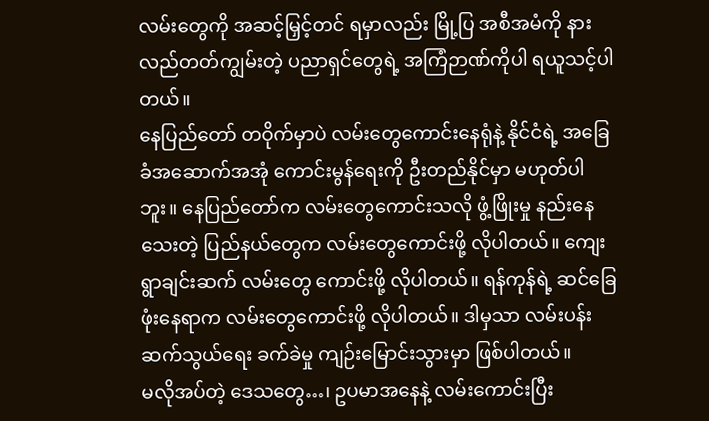လမ်းတွေကို အဆင့်မြှင့်တင် ရမှာလည်း မြို့ပြ အစီအမံကို နားလည်တတ်ကျွမ်းတဲ့ ပညာရှင်တွေရဲ့ အကြံဉာဏ်ကိုပါ ရယူသင့်ပါတယ်။
နေပြည်တော် တဝိုက်မှာပဲ လမ်းတွေကောင်းနေရုံနဲ့ နိုင်ငံရဲ့ အခြေခံအဆောက်အအုံ ကောင်းမွန်ရေးကို ဦးတည်နိုင်မှာ မဟုတ်ပါဘူး။ နေပြည်တော်က လမ်းတွေကောင်းသလို ဖွံ့ဖြိုးမှု နည်းနေသေးတဲ့ ပြည်နယ်တွေက လမ်းတွေကောင်းဖို့ လိုပါတယ်။ ကျေးရွာချင်းဆက် လမ်းတွေ ကောင်းဖို့ လိုပါတယ်။ ရန်ကုန်ရဲ့ ဆင်ခြေဖုံးနေရာက လမ်းတွေကောင်းဖို့ လိုပါတယ်။ ဒါမှသာ လမ်းပန်းဆက်သွယ်ရေး ခက်ခဲမှု ကျဉ်းမြောင်းသွားမှာ ဖြစ်ပါတယ်။
မလိုအပ်တဲ့ ဒေသတွေ…၊ ဥပမာအနေနဲ့ လမ်းကောင်းပြီး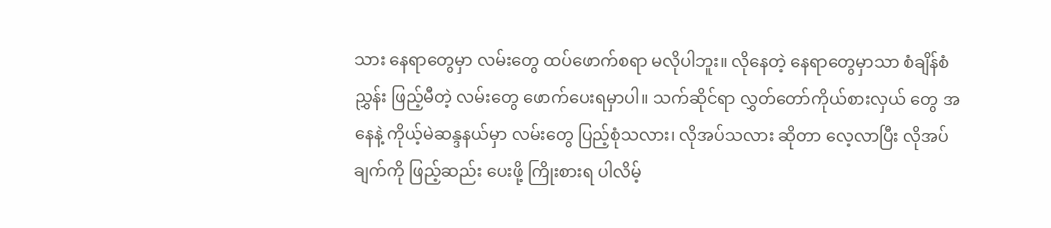သား နေရာတွေမှာ လမ်းတွေ ထပ်ဖောက်စရာ မလိုပါဘူး။ လိုနေတဲ့ နေရာတွေမှာသာ စံချိန်စံညွှန်း ဖြည့်မီတဲ့ လမ်းတွေ ဖောက်ပေးရမှာပါ။ သက်ဆိုင်ရာ လွှတ်တော်ကိုယ်စားလှယ် တွေ အနေနဲ့ ကိုယ့်မဲဆန္ဒနယ်မှာ လမ်းတွေ ပြည့်စုံသလား၊ လိုအပ်သလား ဆိုတာ လေ့လာပြီး လိုအပ်ချက်ကို ဖြည့်ဆည်း ပေးဖို့ ကြိုးစားရ ပါလိမ့်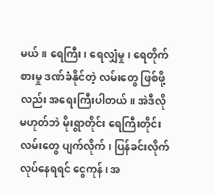မယ်။ ရေကြီး၊ ရေလျှံမှု၊ ရေတိုက်စားမှု ဒဏ်ခံနိုင်တဲ့ လမ်းတွေ ဖြစ်ဖို့လည်း အရေးကြီးပါတယ်။ အဲဒီလို မဟုတ်ဘဲ မိုးရွာတိုင်း ရေကြီးတိုင်း လမ်းတွေ ပျက်လိုက်၊ ပြန်ခင်းလိုက် လုပ်နေရရင် ငွေကုန်၊ အ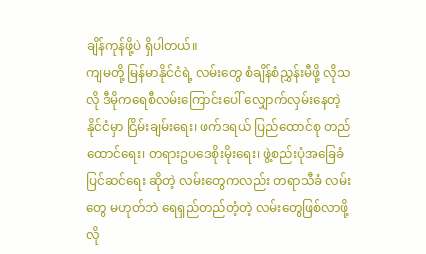ချိန်ကုန်ဖို့ပဲ ရှိပါတယ်။
ကျမတို့ မြန်မာနိုင်ငံရဲ့ လမ်းတွေ စံချိန်စံညွှန်းမီဖို့ လိုသလို ဒီမိုကရေစီလမ်းကြောင်းပေါ် လျှောက်လှမ်းနေတဲ့ နိုင်ငံမှာ ငြိမ်းချမ်းရေး၊ ဖက်ဒရယ် ပြည်ထောင်စု တည်ထောင်ရေး၊ တရားဥပဒေစိုးမိုးရေး၊ ဖွဲ့စည်းပုံအခြေခံပြင်ဆင်ရေး ဆိုတဲ့ လမ်းတွေကလည်း တရာသီခံ လမ်းတွေ မဟုတ်ဘဲ ရေရှည်တည်တံ့တဲ့ လမ်းတွေဖြစ်လာဖို့ လို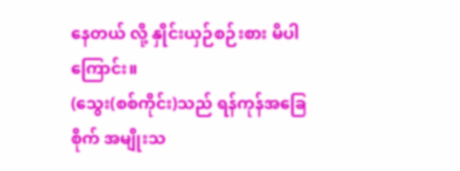နေတယ် လို့ နှိုင်းယှဉ်စဉ်းစား မိပါကြောင်း။
(သွေး(စစ်ကိုင်း)သည် ရန်ကုန်အခြေစိုက် အမျိုးသ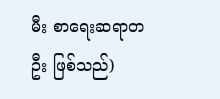မီး စာရေးဆရာတဦး ဖြစ်သည်)